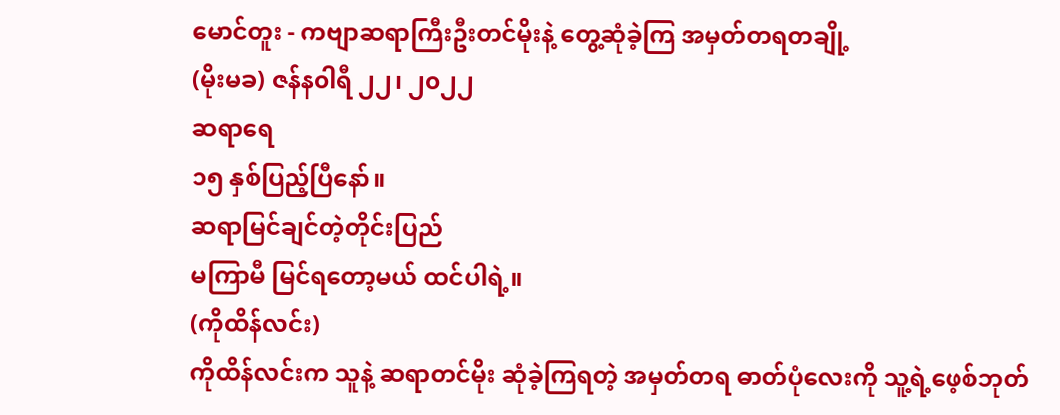မောင်တူး - ကဗျာဆရာကြီးဦးတင်မိုးနဲ့ တွေ့ဆုံခဲ့ကြ အမှတ်တရတချို့
(မိုးမခ) ဇန်န၀ါရီ ၂၂၊ ၂၀၂၂
ဆရာရေ
၁၅ နှစ်ပြည့်ပြီနော်။
ဆရာမြင်ချင်တဲ့တိုင်းပြည်
မကြာမီ မြင်ရတော့မယ် ထင်ပါရဲ့။
(ကိုထိန်လင်း)
ကိုထိန်လင်းက သူနဲ့ ဆရာတင်မိုး ဆုံခဲ့ကြရတဲ့ အမှတ်တရ ဓာတ်ပုံလေးကို သူ့ရဲ့ဖေ့စ်ဘုတ်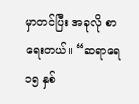မှာတင်ပြီး အခုလို စာရေးတယ်။ “ဆရာရေ ၁၅ နှစ်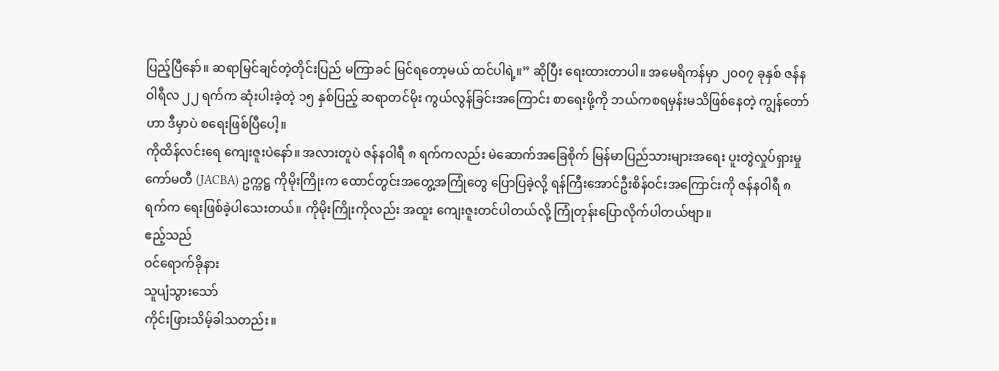ပြည့်ပြီနော်။ ဆရာမြင်ချင်တဲ့တိုင်းပြည် မကြာခင် မြင်ရတော့မယ် ထင်ပါရဲ့။” ဆိုပြီး ရေးထားတာပါ။ အမေရိကန်မှာ ၂၀၀၇ ခုနှစ် ဇန်နဝါရီလ ၂၂ ရက်က ဆုံးပါးခဲ့တဲ့ ၁၅ နှစ်ပြည့် ဆရာတင်မိုး ကွယ်လွန်ခြင်းအကြောင်း စာရေးဖို့ကို ဘယ်ကစရမှန်းမသိဖြစ်နေတဲ့ ကျွန်တော်ဟာ ဒီမှာပဲ စရေးဖြစ်ပြီပေါ့။
ကိုထိန်လင်းရေ ကျေးဇူးပဲနော်။ အလားတူပဲ ဇန်နဝါရီ ၈ ရက်ကလည်း မဲဆောက်အခြေစိုက် မြန်မာပြည်သားများအရေး ပူးတွဲလှုပ်ရှားမှုကော်မတီ (JACBA) ဥက္ကဋ္ဌ ကိုမိုးကြိုးက ထောင်တွင်းအတွေ့အကြုံတွေ ပြောပြခဲ့လို့ ရန်ကြီးအောင်ဦးစိန်ဝင်းအကြောင်းကို ဇန်နဝါရီ ၈ ရက်က ရေးဖြစ်ခဲ့ပါသေးတယ်။ ကိုမိုးကြိုးကိုလည်း အထူး ကျေးဇူးတင်ပါတယ်လို့ ကြုံတုန်းပြောလိုက်ပါတယ်ဗျာ။
ဧည့်သည်
ဝင်ရောက်ခိုနား
သူပျံသွားသော်
ကိုင်းဖြားသိမ့်ခါသတည်း။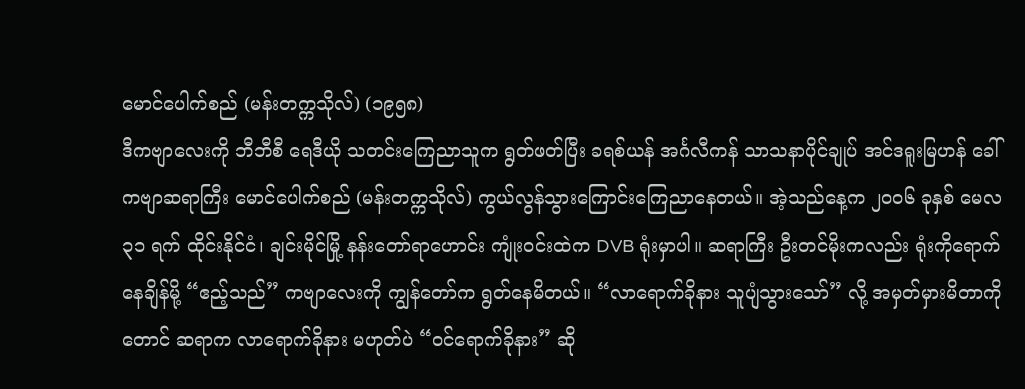မောင်ပေါက်စည် (မန်းတက္ကသိုလ်) (၁၉၅၈)
ဒီကဗျာလေးကို ဘီဘီစီ ရေဒီယို သတင်းကြေညာသူက ရွတ်ဖတ်ပြီး ခရစ်ယန် အင်္ဂလီကန် သာသနာပိုင်ချုပ် အင်ဒရူးမြဟန် ခေါ် ကဗျာဆရာကြီး မောင်ပေါက်စည် (မန်းတက္ကသိုလ်) ကွယ်လွန်သွားကြောင်းကြေညာနေတယ်။ အဲ့သည်နေ့က ၂၀၀၆ ခုနှစ် မေလ ၃၁ ရက် ထိုင်းနိုင်ငံ၊ ချင်းမိုင်မြို့ နန်းတော်ရာဟောင်း ကျုံးဝင်းထဲက DVB ရုံးမှာပါ။ ဆရာကြီး ဦးတင်မိုးကလည်း ရုံးကိုရောက်နေချိန်မို့ “ဧည့်သည်” ကဗျာလေးကို ကျွန်တော်က ရွတ်နေမိတယ်။ “လာရောက်ခိုနား သူပျံသွားသော်” လို့ အမှတ်မှားမိတာကိုတောင် ဆရာက လာရောက်ခိုနား မဟုတ်ပဲ “ဝင်ရောက်ခိုနား” ဆို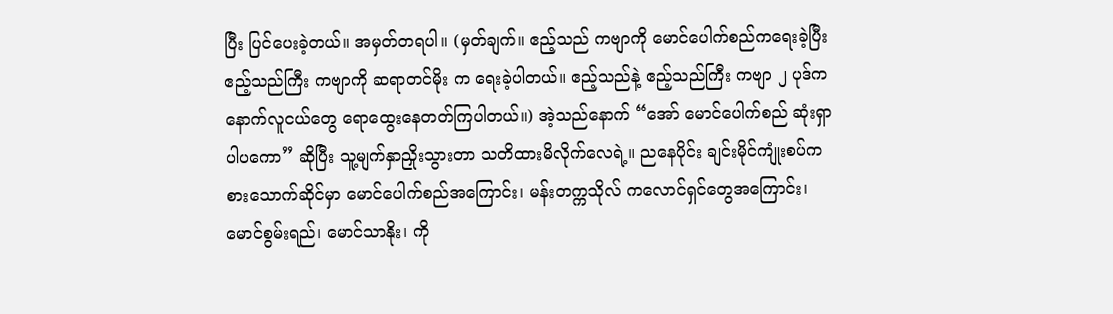ပြီး ပြင်ပေးခဲ့တယ်။ အမှတ်တရပါ။ (မှတ်ချက်။ ဧည့်သည် ကဗျာကို မောင်ပေါက်စည်ကရေးခဲ့ပြီး ဧည့်သည်ကြီး ကဗျာကို ဆရာတင်မိုး က ရေးခဲ့ပါတယ်။ ဧည့်သည်နဲ့ ဧည့်သည်ကြီး ကဗျာ ၂ ပုဒ်က နောက်လူငယ်တွေ ရောထွေးနေတတ်ကြပါတယ်။) အဲ့သည်နောက် “အော် မောင်ပေါက်စည် ဆုံးရှာပါပကော” ဆိုပြီး သူ့မျက်နှာညှိုးသွားတာ သတိထားမိလိုက်လေရဲ့။ ညနေပိုင်း ချင်းမိုင်ကျုံးစပ်က စားသောက်ဆိုင်မှာ မောင်ပေါက်စည်အကြောင်း၊ မန်းတက္ကသိုလ် ကလောင်ရှင်တွေအကြောင်း၊ မောင်စွမ်းရည်၊ မောင်သာနိုး၊ ကို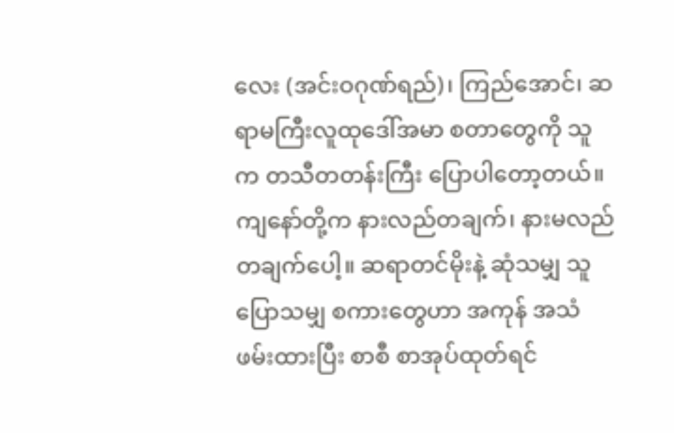လေး (အင်းဝဂုဏ်ရည်)၊ ကြည်အောင်၊ ဆရာမကြီးလူထုဒေါ်အမာ စတာတွေကို သူက တသီတတန်းကြီး ပြောပါတော့တယ်။ ကျနော်တို့က နားလည်တချက်၊ နားမလည်တချက်ပေါ့။ ဆရာတင်မိုးနဲ့ ဆုံသမျှ သူပြောသမျှ စကားတွေဟာ အကုန် အသံဖမ်းထားပြီး စာစီ စာအုပ်ထုတ်ရင်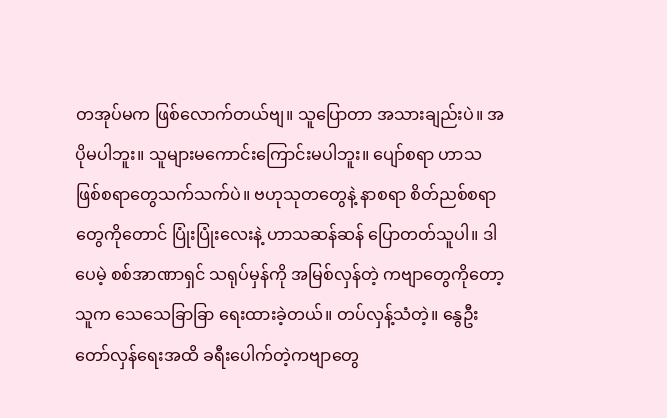တအုပ်မက ဖြစ်လောက်တယ်ဗျ။ သူပြောတာ အသားချည်းပဲ။ အပိုမပါဘူး။ သူများမကောင်းကြောင်းမပါဘူး။ ပျော်စရာ ဟာသဖြစ်စရာတွေသက်သက်ပဲ။ ဗဟုသုတတွေနဲ့ နာစရာ စိတ်ညစ်စရာတွေကိုတောင် ပြုံးပြုံးလေးနဲ့ ဟာသဆန်ဆန် ပြောတတ်သူပါ။ ဒါပေမဲ့ စစ်အာဏာရှင် သရုပ်မှန်ကို အမြစ်လှန်တဲ့ ကဗျာတွေကိုတော့ သူက သေသေခြာခြာ ရေးထားခဲ့တယ်။ တပ်လှန့်သံတဲ့။ နွေဦးတော်လှန်ရေးအထိ ခရီးပေါက်တဲ့ကဗျာတွေ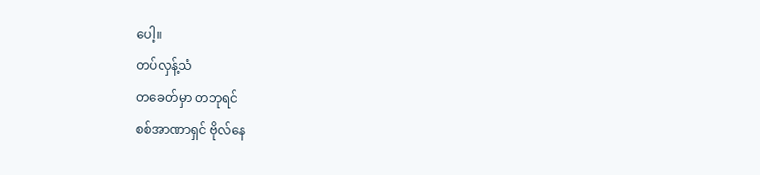ပေါ့။
တပ်လှန့်သံ
တခေတ်မှာ တဘုရင်
စစ်အာဏာရှင် ဗိုလ်နေ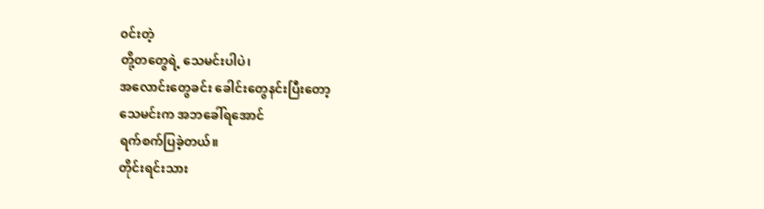၀င်းတဲ့
တို့တတွေရဲ့ သေမင်းပါပဲ၊
အလောင်းတွေခင်း ခေါင်းတွေနင်းပြီးတော့
သေမင်းက အဘခေါ်ရအောင်
ရက်စက်ပြခဲ့တယ်။
တိုင်းရင်းသား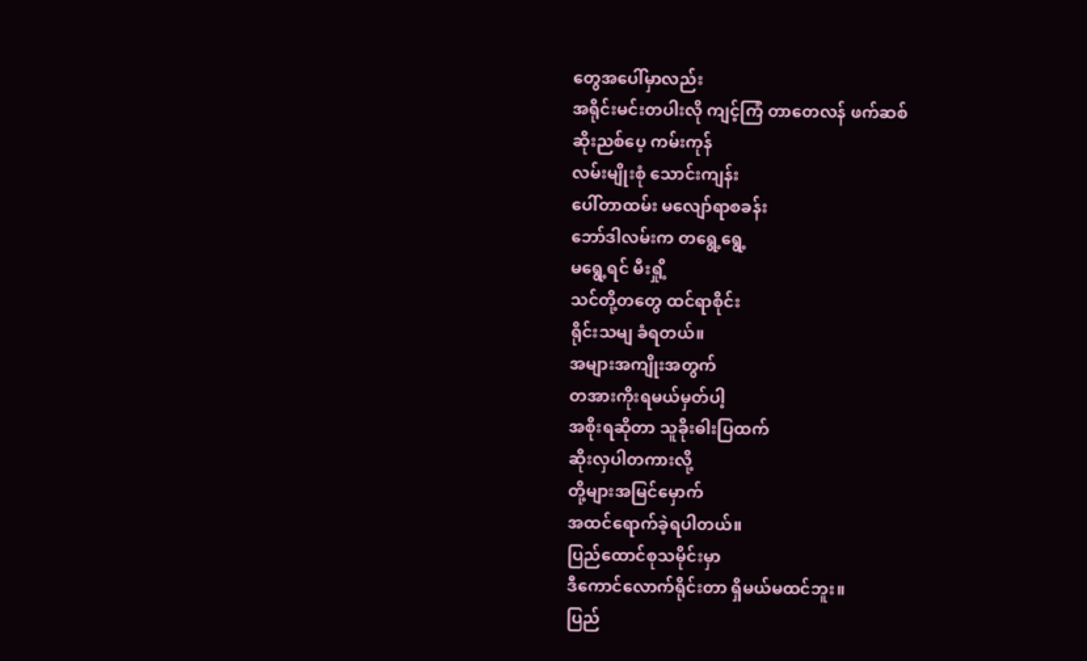တွေအပေါ်မှာလည်း
အရိုင်းမင်းတပါးလို ကျင့်ကြံ တာတေလန် ဖက်ဆစ်
ဆိုးညစ်ပေ့ ကမ်းကုန်
လမ်းမျိုးစုံ သောင်းကျန်း
ပေါ်တာထမ်း မလျော်ရာစခန်း
ဘော်ဒါလမ်းက တရွေ့ရွေ့
မရွေ့ရင် မီးရှို့
သင်တို့တတွေ ထင်ရာစိုင်း
ရိုင်းသမျ ခံရတယ်။
အများအကျိုးအတွက်
တအားကိုးရမယ်မှတ်ပါ့
အစိုးရဆိုတာ သူခိုးဓါးပြထက်
ဆိုးလှပါတကားလို့
တို့များအမြင်မှောက်
အထင်ရောက်ခဲ့ရပါတယ်။
ပြည်ထောင်စုသမိုင်းမှာ
ဒီကောင်လောက်ရိုင်းတာ ရှိမယ်မထင်ဘူး။
ပြည်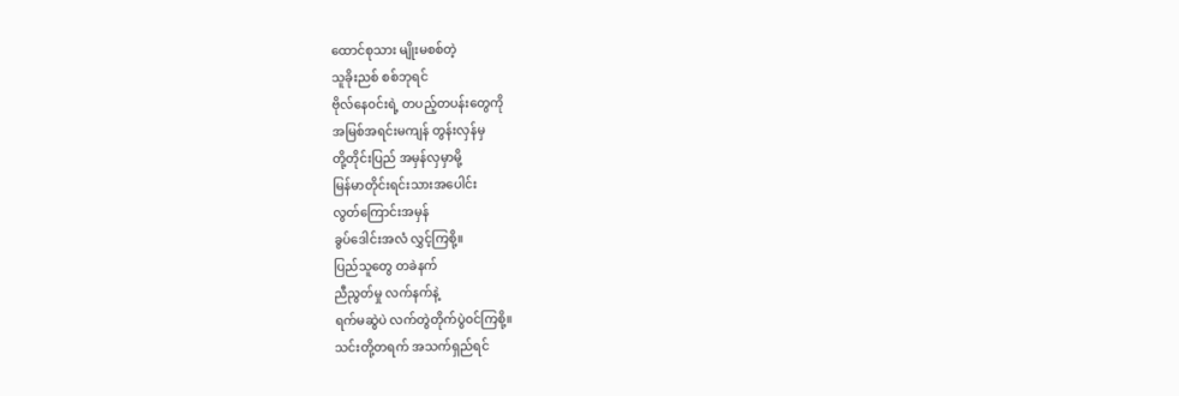ထောင်စုသား မျိုးမစစ်တဲ့
သူခိုးညစ် စစ်ဘုရင်
ဗိုလ်နေ၀င်းရဲ့ တပည့်တပန်းတွေကို
အမြစ်အရင်းမကျန် တွန်းလှန်မှ
တို့တိုင်းပြည် အမှန်လှမှာမို့
မြန်မာတိုင်းရင်းသားအပေါင်း
လွတ်ကြောင်းအမှန်
ခွပ်ဒေါင်းအလံ လွှင့်ကြစို့။
ပြည်သူတွေ တခဲနက်
ညီညွတ်မှု လက်နက်နဲ့
ရက်မဆွဲပဲ လက်တွဲတိုက်ပွဲ၀င်ကြစို့။
သင်းတို့တရက် အသက်ရှည်ရင်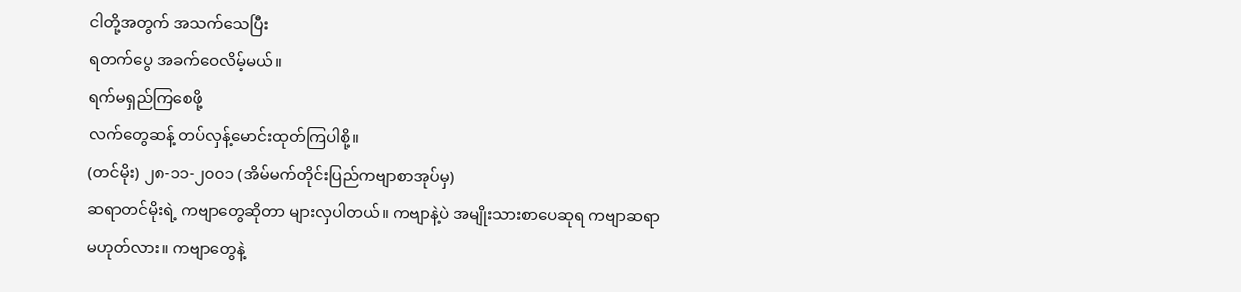ငါတို့အတွက် အသက်သေပြီး
ရတက်ပွေ အခက်ဝေလိမ့်မယ်။
ရက်မရှည်ကြစေဖို့
လက်တွေဆန့် တပ်လှန့်မောင်းထုတ်ကြပါစို့။
(တင်မိုး) ၂၈-၁၁-၂၀၀၁ (အိမ်မက်တိုင်းပြည်ကဗျာစာအုပ်မှ)
ဆရာတင်မိုးရဲ့ ကဗျာတွေဆိုတာ များလှပါတယ်။ ကဗျာနဲ့ပဲ အမျိုးသားစာပေဆုရ ကဗျာဆရာ မဟုတ်လား။ ကဗျာတွေနဲ့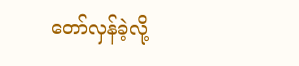တော်လှန်ခဲ့လို့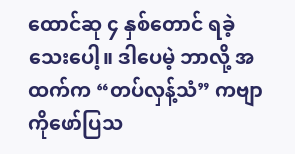ထောင်ဆု ၄ နှစ်တောင် ရခဲ့သေးပေါ့။ ဒါပေမဲ့ ဘာလို့ အထက်က “တပ်လှန့်သံ” ကဗျာကိုဖော်ပြသ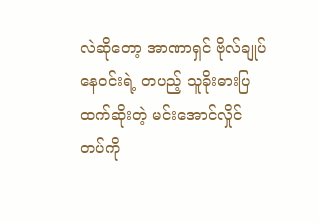လဲဆိုတော့ အာဏာရှင် ဗိုလ်ချုပ်နေဝင်းရဲ့ တပည့် သူခိုးဓားပြထက်ဆိုးတဲ့ မင်းအောင်လှိုင် တပ်ကို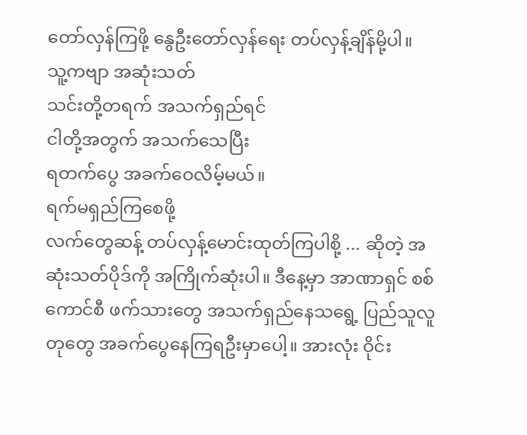တော်လှန်ကြဖို့ နွေဦးတော်လှန်ရေး တပ်လှန့်ချိန်မို့ပါ။
သူ့ကဗျာ အဆုံးသတ်
သင်းတို့တရက် အသက်ရှည်ရင်
ငါတို့အတွက် အသက်သေပြီး
ရတက်ပွေ အခက်ဝေလိမ့်မယ်။
ရက်မရှည်ကြစေဖို့
လက်တွေဆန့် တပ်လှန့်မောင်းထုတ်ကြပါစို့ ... ဆိုတဲ့ အဆုံးသတ်ပိုဒ်ကို အကြိုက်ဆုံးပါ။ ဒီနေ့မှာ အာဏာရှင် စစ်ကောင်စီ ဖက်သားတွေ အသက်ရှည်နေသရွေ့ ပြည်သူလူတုတွေ အခက်ပွေနေကြရဦးမှာပေါ့။ အားလုံး ဝိုင်း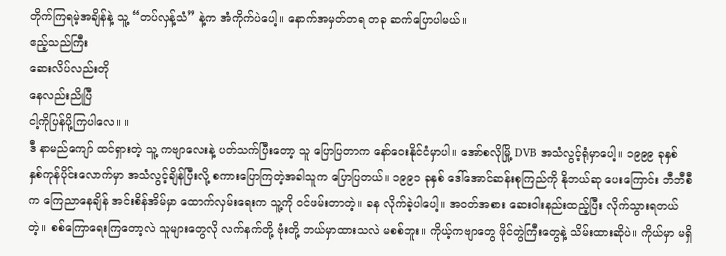တိုက်ကြရမဲ့အချိန်နဲ့ သူ့ “တပ်လှန့်သံ” နဲ့က အံကိုက်ပဲပေါ့။ နောက်အမှတ်တရ တခု ဆက်ပြောပါမယ်။
ဧည့်သည်ကြီး
ဆေးလိပ်လည်းတို
နေလည်းညိုပြီ
ငါ့ကိုပြန်ပို့ကြပါလေ။ ။
ဒီ နာမည်ကျော် ထင်ရှားတဲ့ သူ့ ကဗျာလေးနဲ့ ပတ်သက်ပြီးတော့ သူ ပြောပြတာက နော်ဝေးနိုင်ငံမှာပါ။ အော်စလိုမြို့ DVB အသံလွင့်ရုံမှာပေါ့။ ၁၉၉၉ ခုနှစ် နှစ်ကုန်ပိုင်းလောက်မှာ အသံလွင့်ချိန်ပြီးလို့ စကားပြောကြတဲ့အခါသူက ပြောပြတယ်။ ၁၉၉၁ ခုနှစ် ဒေါ်အောင်ဆန်းစုကြည်ကို နိုဘယ်ဆု ပေးကြောင်း ဘီဘီစီက ကြေညာနေချိန် အင်းစိန်အိမ်မှာ ထောက်လှမ်းရေးက သူ့ကို ဝင်ဖမ်းတာတဲ့။ ခန လိုက်ခဲ့ပါပေါ့။ အဝတ်အစား ဆေးဝါးနည်းထည့်ပြီး လိုက်သွားရတယ်တဲ့။ စစ်ကြောရေးကြတော့လဲ သူများတွေလို လက်နက်တို့ ဗုံးတို့ ဘယ်မှာထားသလဲ မစစ်ဘူး။ ကိုယ့်ကဗျာတွေ ဖိုင်တွဲကြီးတွေနဲ့ သိမ်းထားဆိုပဲ။ ကိုယ်မှာ မရှိ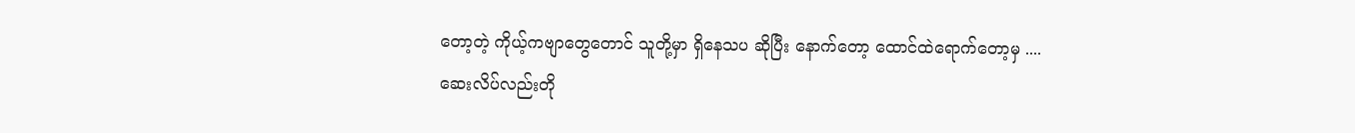တော့တဲ့ ကိုယ့်ကဗျာတွေတောင် သူတို့မှာ ရှိနေသပ ဆိုပြီး နောက်တော့ ထောင်ထဲရောက်တော့မှ ....
ဆေးလိပ်လည်းတို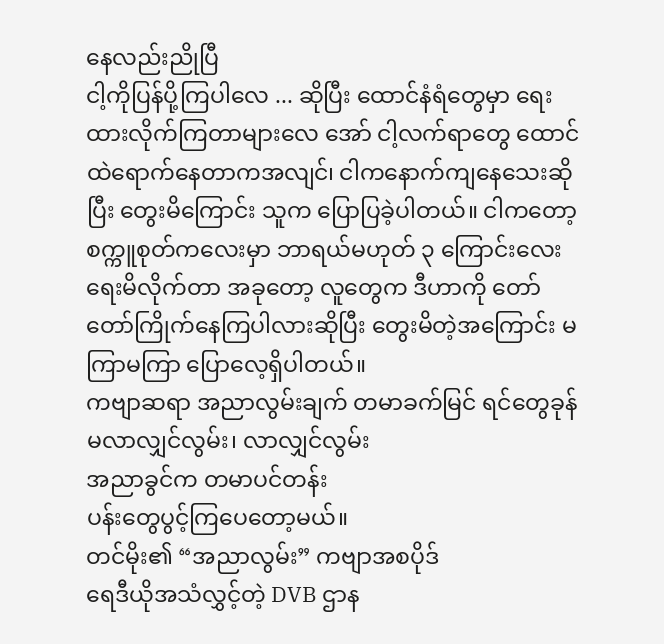နေလည်းညိုပြီ
ငါ့ကိုပြန်ပို့ကြပါလေ ... ဆိုပြီး ထောင်နံရံတွေမှာ ရေးထားလိုက်ကြတာများလေ အော် ငါ့လက်ရာတွေ ထောင်ထဲရောက်နေတာကအလျင်၊ ငါကနောက်ကျနေသေးဆိုပြီး တွေးမိကြောင်း သူက ပြောပြခဲ့ပါတယ်။ ငါကတော့ စက္ကူစုတ်ကလေးမှာ ဘာရယ်မဟုတ် ၃ ကြောင်းလေးရေးမိလိုက်တာ အခုတော့ လူတွေက ဒီဟာကို တော် တော်ကြိုက်နေကြပါလားဆိုပြီး တွေးမိတဲ့အကြောင်း မကြာမကြာ ပြောလေ့ရှိပါတယ်။
ကဗျာဆရာ အညာလွမ်းချက် တမာခက်မြင် ရင်တွေခုန်
မလာလျှင်လွမ်း၊ လာလျှင်လွမ်း
အညာခွင်က တမာပင်တန်း
ပန်းတွေပွင့်ကြပေတော့မယ်။
တင်မိုး၏ “အညာလွမ်း” ကဗျာအစပိုဒ်
ရေဒီယိုအသံလွှင့်တဲ့ DVB ဌာန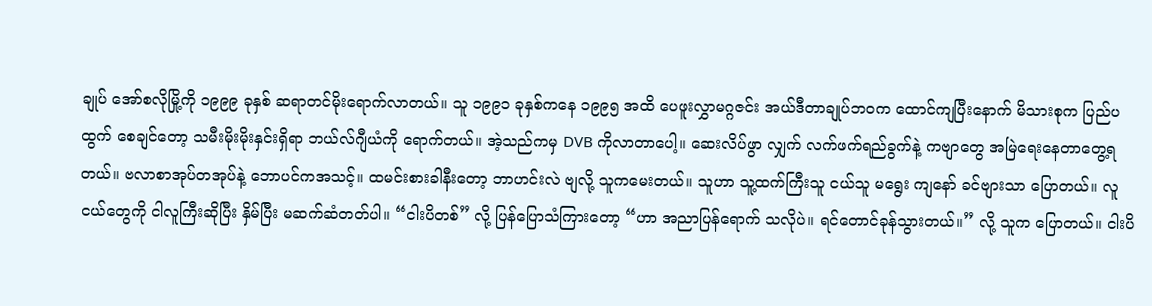ချုပ် အော်စလိုမြို့ကို ၁၉၉၉ ခုနှစ် ဆရာတင်မိုးရောက်လာတယ်။ သူ ၁၉၉၁ ခုနှစ်ကနေ ၁၉၉၅ အထိ ပေဖူးလွှာမဂ္ဂဇင်း အယ်ဒီတာချုပ်ဘဝက ထောင်ကျပြီးနောက် မိသားစုက ပြည်ပထွက် စေချင်တော့ သမီးမိုးမိုးနှင်းရှိရာ ဘယ်လ်ဂျီယံကို ရောက်တယ်။ အဲ့သည်ကမှ DVB ကိုလာတာပေါ့။ ဆေးလိပ်ဖွာ လျှက် လက်ဖက်ရည်ခွက်နဲ့ ကဗျာတွေ အမြဲရေးနေတာတွေ့ရတယ်။ ဗလာစာအုပ်တအုပ်နဲ့ ဘောပင်ကအသင့်။ ထမင်းစားခါနီးတော့ ဘာဟင်းလဲ ဗျလို့ သူကမေးတယ်။ သူဟာ သူ့ထက်ကြီးသူ ငယ်သူ မရွေး ကျနော် ခင်ဗျားသာ ပြောတယ်။ လူငယ်တွေကို ငါလူကြီးဆိုပြီး နှိမ်ပြီး မဆက်ဆံတတ်ပါ။ “ငါးပိတစ်” လို့ ပြန်ပြောသံကြားတော့ “ဟာ အညာပြန်ရောက် သလိုပဲ။ ရင်တောင်ခုန်သွားတယ်။” လို့ သူက ပြောတယ်။ ငါးပိ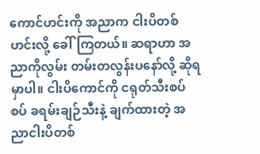ကောင်ဟင်းကို အညာက ငါးပိတစ် ဟင်းလို့ ခေါ်ကြတယ်။ ဆရာဟာ အညာကိုလွမ်း တမ်းတလွန်းပနော်လို့ ဆိုရမှာပါ။ ငါးပိကောင်ကို ငရုတ်သီးစပ်စပ် ခရမ်းချဉ်သီးနဲ့ ချက်ထားတဲ့ အညာငါးပိတစ်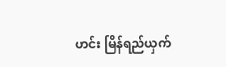ဟင်း မြိန်ရည်ယှက်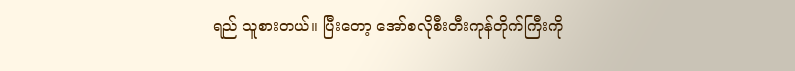ရည် သူစားတယ်။ ပြီးတော့ အော်စလိုစီးတီးကုန်တိုက်ကြီးကို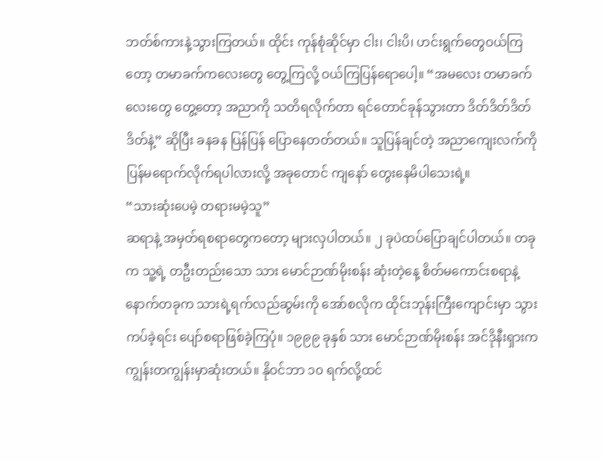ဘတ်စ်ကားနဲ့သွားကြတယ်။ ထိုင်း ကုန်စုံဆိုင်မှာ ငါး၊ ငါးပိ၊ ဟင်းရွက်တွေဝယ်ကြတော့ တမာခက်ကလေးတွေ တွေ့ကြလို့ ဝယ်ကြပြန်ရောပေါ့။ “အမလေး တမာခက်လေးတွေ တွေ့တော့ အညာကို သတိရလိုက်တာ ရင်တောင်ခုန်သွားတာ ဒိတ်ဒိတ်ဒိတ်ဒိတ်နဲ့” ဆိုပြီး ခနခန ပြန်ပြန် ပြောနေတတ်တယ်။ သူပြန်ချင်တဲ့ အညာကျေးလက်ကို ပြန်မရောက်လိုက်ရပါလားလို့ အခုတောင် ကျနော် တွေးနေမိပါသေးရဲ့။
“သားဆုံးပေမဲ့ တရားမမဲ့သူ”
ဆရာနဲ့ အမှတ်ရစရာတွေကတော့ များလှပါတယ်။ ၂ ခုပဲထပ်ပြောချင်ပါတယ်။ တခုက သူ့ရဲ့ တဦးတည်းသော သား မောင်ဉာဏ်မိုးစန်း ဆုံးတဲ့နေ့ စိတ်မကောင်းစရာနဲ့ နောက်တခုက သားရဲ့ရက်လည်ဆွမ်းကို အော်စလိုက ထိုင်းဘုန်းကြီးကျောင်းမှာ သွားကပ်ခဲ့ရင်း ပျော်စရာဖြစ်ခဲ့ကြပုံ။ ၁၉၉၉ ခုနှစ် သား မောင်ဉာဏ်မိုးစန်း အင်ဒိုနီးရှားက ကျွန်းတကျွန်းမှာဆုံးတယ်။ နိုဝင်ဘာ ၁၀ ရက်လို့ထင်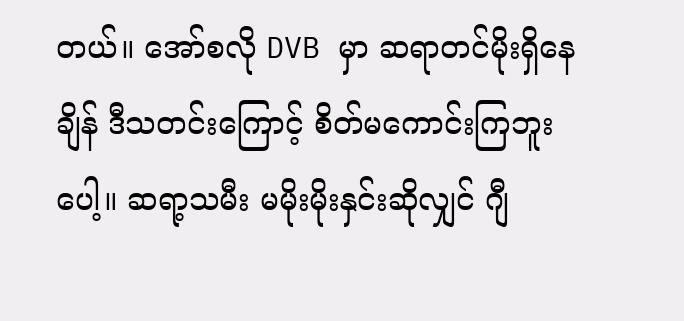တယ်။ အော်စလို DVB မှာ ဆရာတင်မိုးရှိနေချိန် ဒီသတင်းကြောင့် စိတ်မကောင်းကြဘူးပေါ့။ ဆရာ့သမီး မမိုးမိုးနှင်းဆိုလျှင် ဂျီ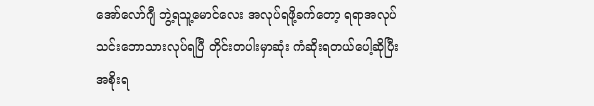အော်လော်ဂျီ ဘွဲ့ရသူ့မောင်လေး အလုပ်ရဖို့ခက်တော့ ရရာအလုပ် သင်းဘောသားလုပ်ရပြီ တိုင်းတပါးမှာဆုံး ကံဆိုးရတယ်ပေါ့ဆိုပြီး အစိုးရ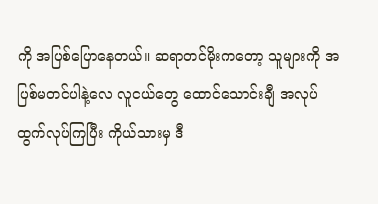ကို အပြစ်ပြောနေတယ်။ ဆရာတင်မိုးကတော့ သူများကို အပြစ်မတင်ပါနဲ့လေ လူငယ်တွေ ထောင်သောင်းချီ အလုပ်ထွက်လုပ်ကြပြီး ကိုယ်သားမှ ဒီ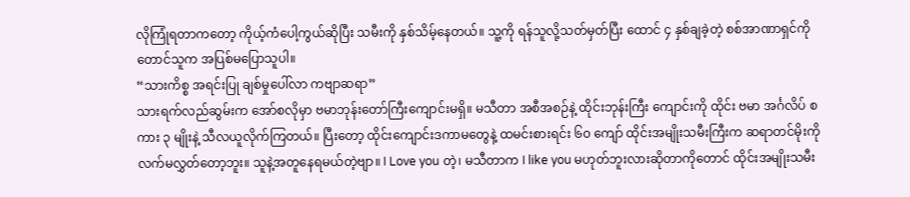လိုကြုံရတာကတော့ ကိုယ့်ကံပေါ့ကွယ်ဆိုပြီး သမီးကို နှစ်သိမ့်နေတယ်။ သူ့ကို ရန်သူလို့သတ်မှတ်ပြီး ထောင် ၄ နှစ်ချခဲ့တဲ့ စစ်အာဏာရှင်ကိုတောင်သူက အပြစ်မပြောသူပါ။
“သားကိစ္စ အရင်းပြု ချစ်မှုပေါ်လာ ကဗျာဆရာ”
သားရက်လည်ဆွမ်းက အော်စလိုမှာ ဗမာဘုန်းတော်ကြီးကျောင်းမရှိ။ မသီတာ အစီအစဉ်နဲ့ ထိုင်းဘုန်းကြီး ကျောင်းကို ထိုင်း ဗမာ အင်္ဂလိပ် စကား ၃ မျိုးနဲ့ သီလယူလိုက်ကြတယ်။ ပြီးတော့ ထိုင်းကျောင်းဒကာမတွေနဲ့ ထမင်းစားရင်း ၆၀ ကျော် ထိုင်းအမျိုးသမီးကြီးက ဆရာတင်မိုးကို လက်မလွှတ်တော့ဘူး။ သူနဲ့အတူနေရမယ်တဲ့ဗျာ။ I Love you တဲ့၊ မသီတာက I like you မဟုတ်ဘူးလားဆိုတာကိုတောင် ထိုင်းအမျိုးသမီး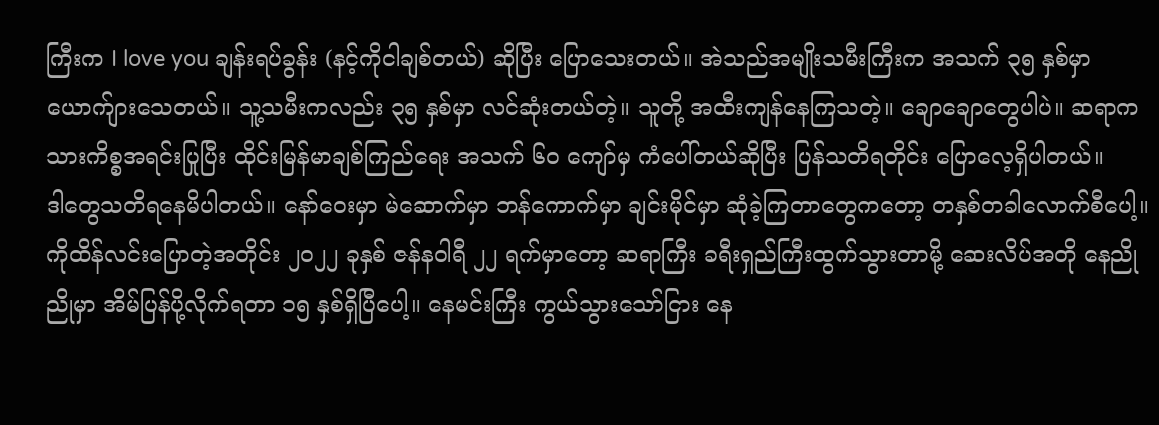ကြီးက I love you ချန်းရပ်ခွန်း (နင့်ကိုငါချစ်တယ်) ဆိုပြီး ပြောသေးတယ်။ အဲသည်အမျိုးသမီးကြီးက အသက် ၃၅ နှစ်မှာ ယောက်ျားသေတယ်။ သူ့သမီးကလည်း ၃၅ နှစ်မှာ လင်ဆုံးတယ်တဲ့။ သူတို့ အထီးကျန်နေကြသတဲ့။ ချောချောတွေပါပဲ။ ဆရာက သားကိစ္စအရင်းပြုပြီး ထိုင်းမြန်မာချစ်ကြည်ရေး အသက် ၆၀ ကျော်မှ ကံပေါ်တယ်ဆိုပြီး ပြန်သတိရတိုင်း ပြောလေ့ရှိပါတယ်။
ဒါတွေသတိရနေမိပါတယ်။ နော်ဝေးမှာ မဲဆောက်မှာ ဘန်ကောက်မှာ ချင်းမိုင်မှာ ဆုံခဲ့ကြတာတွေကတော့ တနှစ်တခါလောက်စီပေါ့။ ကိုထိန်လင်းပြောတဲ့အတိုင်း ၂၀၂၂ ခုနှစ် ဇန်နဝါရီ ၂၂ ရက်မှာတော့ ဆရာကြီး ခရီးရှည်ကြီးထွက်သွားတာမို့ ဆေးလိပ်အတို နေညိုညိုမှာ အိမ်ပြန်ပို့လိုက်ရတာ ၁၅ နှစ်ရှိပြီပေါ့။ နေမင်းကြီး ကွယ်သွားသော်ငြား နေ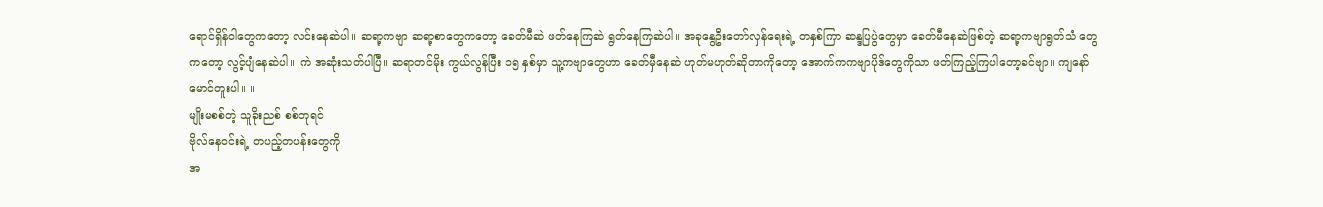ရောင်ရှိန်ဝါတွေကတော့ လင်းနေဆဲပါ။ ဆရာ့ကဗျာ ဆရာ့စာတွေကတော့ ခေတ်မီဆဲ ဖတ်နေကြဆဲ ရွတ်နေကြဆဲပါ။ အခုနွေဦးတော်လှန်ရေးရဲ့ တနှစ်ကြာ ဆန္ဒပြပွဲတွေမှာ ခေတ်မီနေဆဲဖြစ်တဲ့ ဆရာ့ကဗျာရွတ်သံ တွေကတော့ လွင့်ပျံနေဆဲပါ။ ကဲ အဆုံးသတ်ပါပြီ။ ဆရာတင်မိုး ကွယ်လွန်ပြီး ၁၅ နှစ်မှာ သူ့ကဗျာတွေဟာ ခေတ်မှီနေဆဲ ဟုတ်မဟုတ်ဆိုတာကိုတော့ အောက်ကကဗျာပိုဒ်တွေကိုသာ ဖတ်ကြည့်ကြပါတော့ခင်ဗျာ။ ကျနော်မောင်တူးပါ။ ။
မျိုးမစစ်တဲ့ သူခိုးညစ် စစ်ဘုရင်
ဗိုလ်နေ၀င်းရဲ့ တပည့်တပန်းတွေကို
အ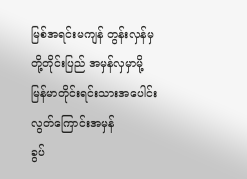မြစ်အရင်းမကျန် တွန်းလှန်မှ
တို့တိုင်းပြည် အမှန်လှမှာမို့
မြန်မာတိုင်းရင်းသားအပေါင်း
လွတ်ကြောင်းအမှန်
ခွပ်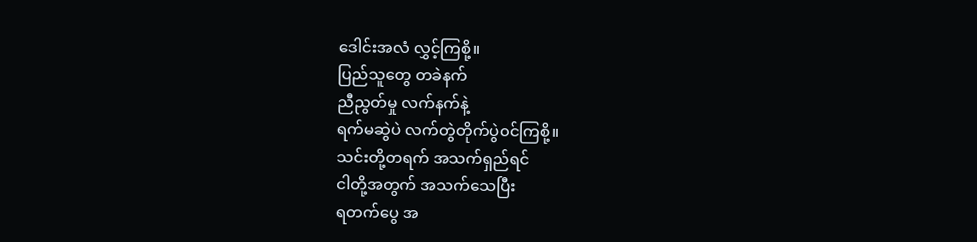ဒေါင်းအလံ လွှင့်ကြစို့။
ပြည်သူတွေ တခဲနက်
ညီညွတ်မှု လက်နက်နဲ့
ရက်မဆွဲပဲ လက်တွဲတိုက်ပွဲ၀င်ကြစို့။
သင်းတို့တရက် အသက်ရှည်ရင်
ငါတို့အတွက် အသက်သေပြီး
ရတက်ပွေ အ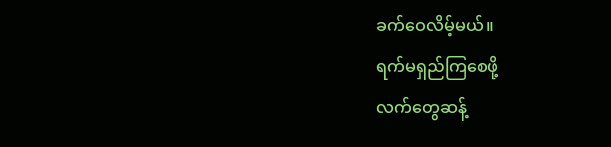ခက်ဝေလိမ့်မယ်။
ရက်မရှည်ကြစေဖို့
လက်တွေဆန့်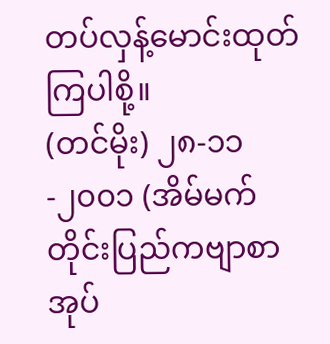တပ်လှန့်မောင်းထုတ်ကြပါစို့။
(တင်မိုး) ၂၈-၁၁-၂၀၀၁ (အိမ်မက်တိုင်းပြည်ကဗျာစာအုပ်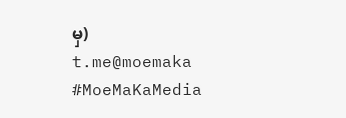မှ)
t.me@moemaka
#MoeMaKaMedia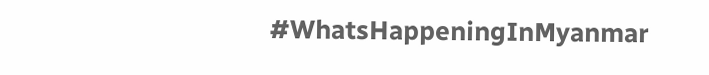#WhatsHappeningInMyanmar